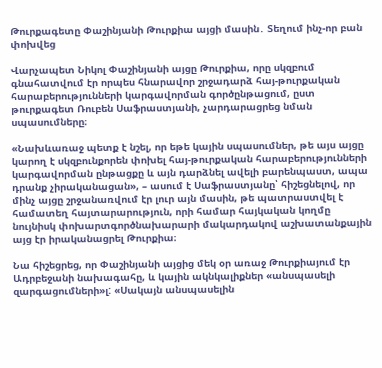Թուրքագետը Փաշինյանի Թուրքիա այցի մասին․ Տեղում ինչ-որ բան փոխվեց

Վարչապետ Նիկոլ Փաշինյանի այցը Թուրքիա, որը սկզբում գնահատվում էր որպես հնարավոր շրջադարձ հայ-թուրքական հարաբերությունների կարգավորման գործընթացում, ըստ թուրքագետ Ռուբեն Սաֆրաստյանի, չարդարացրեց նման սպասումները։

«Նախևառաջ պետք է նշել, որ եթե կային սպասումներ, թե այս այցը կարող է սկզբունքորեն փոխել հայ-թուրքական հարաբերությունների կարգավորման ընթացքը և այն դարձնել ավելի բարենպաստ, ապա դրանք չիրականացան», – ասում է Սաֆրաստյանը՝ հիշեցնելով, որ մինչ այցը շրջանառվում էր լուր այն մասին, թե պատրաստվել է համատեղ հայտարարություն, որի համար հայկական կողմը նույնիսկ փոխարտգործնախարարի մակարդակով աշխատանքային այց էր իրականացրել Թուրքիա։

Նա հիշեցրեց, որ Փաշինյանի այցից մեկ օր առաջ Թուրքիայում էր Ադրբեջանի նախագահը, և կային ակնկալիքներ «անսպասելի զարգացումների»լ: «Սակայն անսպասելին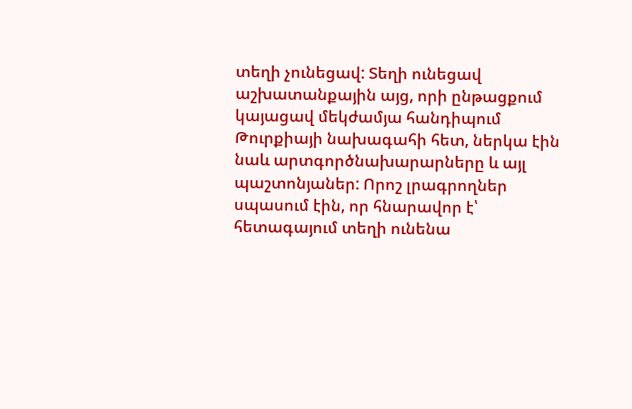տեղի չունեցավ: Տեղի ունեցավ աշխատանքային այց, որի ընթացքում կայացավ մեկժամյա հանդիպում Թուրքիայի նախագահի հետ, ներկա էին նաև արտգործնախարարները և այլ պաշտոնյաներ: Որոշ լրագրողներ սպասում էին, որ հնարավոր է՝ հետագայում տեղի ունենա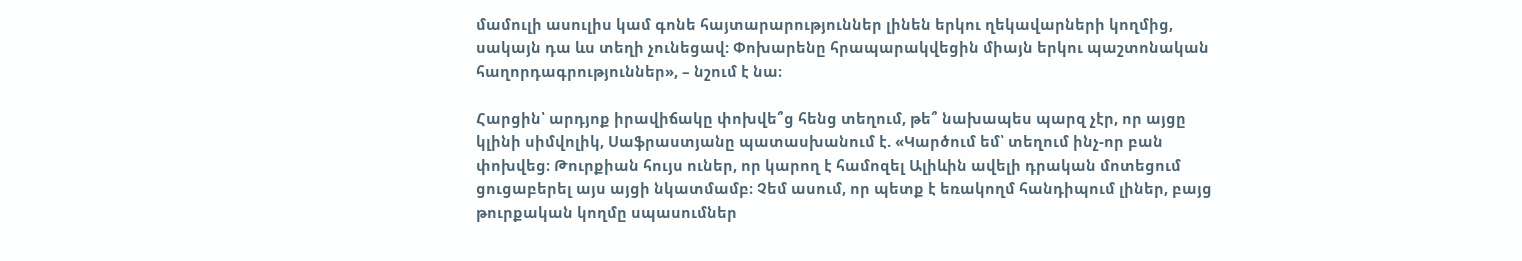մամուլի ասուլիս կամ գոնե հայտարարություններ լինեն երկու ղեկավարների կողմից, սակայն դա ևս տեղի չունեցավ: Փոխարենը հրապարակվեցին միայն երկու պաշտոնական հաղորդագրություններ», – նշում է նա։

Հարցին՝ արդյոք իրավիճակը փոխվե՞ց հենց տեղում, թե՞ նախապես պարզ չէր, որ այցը կլինի սիմվոլիկ, Սաֆրաստյանը պատասխանում է. «Կարծում եմ՝ տեղում ինչ-որ բան փոխվեց։ Թուրքիան հույս ուներ, որ կարող է համոզել Ալիևին ավելի դրական մոտեցում ցուցաբերել այս այցի նկատմամբ։ Չեմ ասում, որ պետք է եռակողմ հանդիպում լիներ, բայց թուրքական կողմը սպասումներ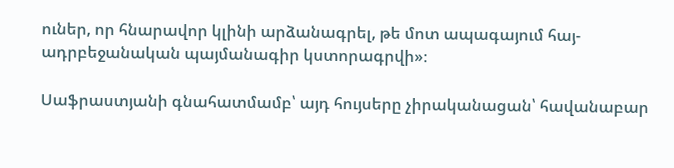ուներ, որ հնարավոր կլինի արձանագրել, թե մոտ ապագայում հայ-ադրբեջանական պայմանագիր կստորագրվի»։

Սաֆրաստյանի գնահատմամբ՝ այդ հույսերը չիրականացան՝ հավանաբար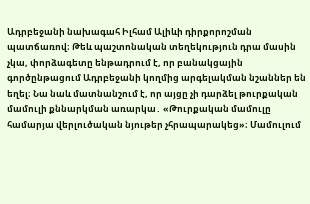Ադրբեջանի նախագահ Իլհամ Ալիևի դիրքորոշման պատճառով։ Թեև պաշտոնական տեղեկություն դրա մասին չկա, փորձագետը ենթադրում է, որ բանակցային գործընթացում Ադրբեջանի կողմից արգելակման նշաններ են եղել։ Նա նաև մատնանշում է, որ այցը չի դարձել թուրքական մամուլի քննարկման առարկա․ «Թուրքական մամուլը համարյա վերլուծական նյութեր չհրապարակեց»։ Մամուլում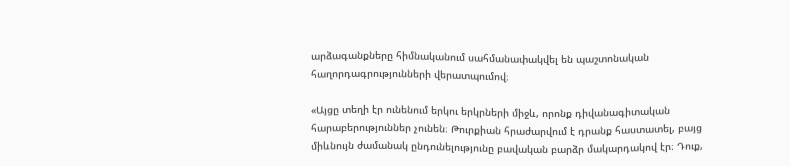արձագանքները հիմնականում սահմանափակվել են պաշտոնական հաղորդագրությունների վերատպումով։

«Այցը տեղի էր ունենում երկու երկրների միջև, որոնք դիվանագիտական հարաբերություններ չունեն։ Թուրքիան հրաժարվում է դրանք հաստատել, բայց միևնույն ժամանակ ընդունելությունը բավական բարձր մակարդակով էր։ Դուք,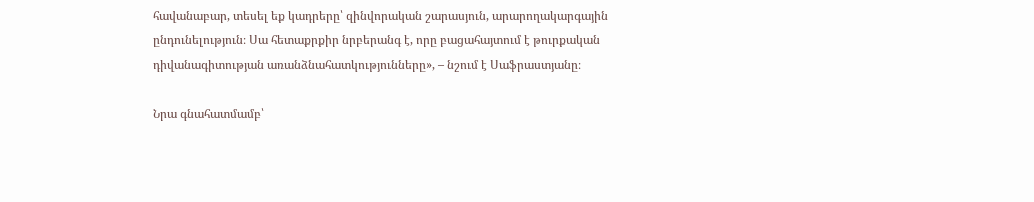հավանաբար, տեսել եք կադրերը՝ զինվորական շարասյուն, արարողակարգային ընդունելություն։ Սա հետաքրքիր նրբերանգ է, որը բացահայտում է թուրքական դիվանագիտության առանձնահատկությունները», – նշում է Սաֆրաստյանը։

Նրա գնահատմամբ՝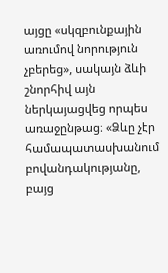այցը «սկզբունքային առումով նորություն չբերեց», սակայն ձևի շնորհիվ այն ներկայացվեց որպես առաջընթաց։ «Ձևը չէր համապատասխանում բովանդակությանը, բայց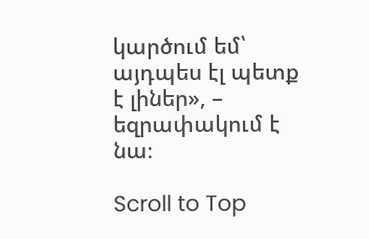կարծում եմ՝ այդպես էլ պետք է լիներ», – եզրափակում է նա։

Scroll to Top